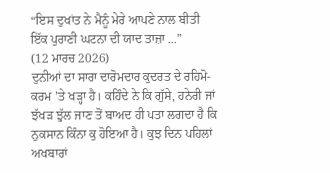“ਇਸ ਦੁਖਾਂਤ ਨੇ ਮੈਨੂੰ ਮੇਰੇ ਆਪਣੇ ਨਾਲ ਬੀਤੀ ਇੱਕ ਪੁਰਾਣੀ ਘਟਨਾ ਦੀ ਯਾਦ ਤਾਜ਼ਾ ...”
(12 ਮਾਰਚ 2026)
ਦੁਨੀਆਂ ਦਾ ਸਾਰਾ ਦਾਰੋਮਦਾਰ ਕੁਦਰਤ ਦੇ ਰਹਿਮੋ-ਕਰਮ ’ਤੇ ਖੜ੍ਹਾ ਹੈ। ਕਹਿੰਦੇ ਨੇ ਕਿ ਗੁੱਸੇ, ਹਨੇਰੀ ਜਾਂ ਝੱਖੜ ਝੁੱਲ ਜਾਣ ਤੋਂ ਬਾਅਦ ਹੀ ਪਤਾ ਲਗਦਾ ਹੈ ਕਿ ਨੁਕਸਾਨ ਕਿੰਨਾ ਕੁ ਹੋਇਆ ਹੈ। ਕੁਝ ਦਿਨ ਪਹਿਲਾਂ ਅਖਬਾਰਾਂ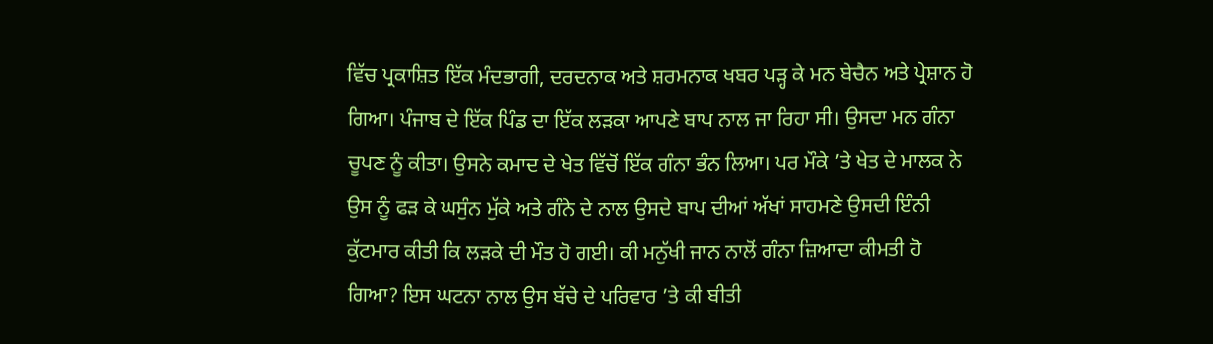ਵਿੱਚ ਪ੍ਰਕਾਸ਼ਿਤ ਇੱਕ ਮੰਦਭਾਗੀ, ਦਰਦਨਾਕ ਅਤੇ ਸ਼ਰਮਨਾਕ ਖਬਰ ਪੜ੍ਹ ਕੇ ਮਨ ਬੇਚੈਨ ਅਤੇ ਪ੍ਰੇਸ਼ਾਨ ਹੋ ਗਿਆ। ਪੰਜਾਬ ਦੇ ਇੱਕ ਪਿੰਡ ਦਾ ਇੱਕ ਲੜਕਾ ਆਪਣੇ ਬਾਪ ਨਾਲ ਜਾ ਰਿਹਾ ਸੀ। ਉਸਦਾ ਮਨ ਗੰਨਾ ਚੂਪਣ ਨੂੰ ਕੀਤਾ। ਉਸਨੇ ਕਮਾਦ ਦੇ ਖੇਤ ਵਿੱਚੋਂ ਇੱਕ ਗੰਨਾ ਭੰਨ ਲਿਆ। ਪਰ ਮੌਕੇ ’ਤੇ ਖੇਤ ਦੇ ਮਾਲਕ ਨੇ ਉਸ ਨੂੰ ਫੜ ਕੇ ਘਸੁੰਨ ਮੁੱਕੇ ਅਤੇ ਗੰਨੇ ਦੇ ਨਾਲ ਉਸਦੇ ਬਾਪ ਦੀਆਂ ਅੱਖਾਂ ਸਾਹਮਣੇ ਉਸਦੀ ਇੰਨੀ ਕੁੱਟਮਾਰ ਕੀਤੀ ਕਿ ਲੜਕੇ ਦੀ ਮੌਤ ਹੋ ਗਈ। ਕੀ ਮਨੁੱਖੀ ਜਾਨ ਨਾਲੋਂ ਗੰਨਾ ਜ਼ਿਆਦਾ ਕੀਮਤੀ ਹੋ ਗਿਆ? ਇਸ ਘਟਨਾ ਨਾਲ ਉਸ ਬੱਚੇ ਦੇ ਪਰਿਵਾਰ ’ਤੇ ਕੀ ਬੀਤੀ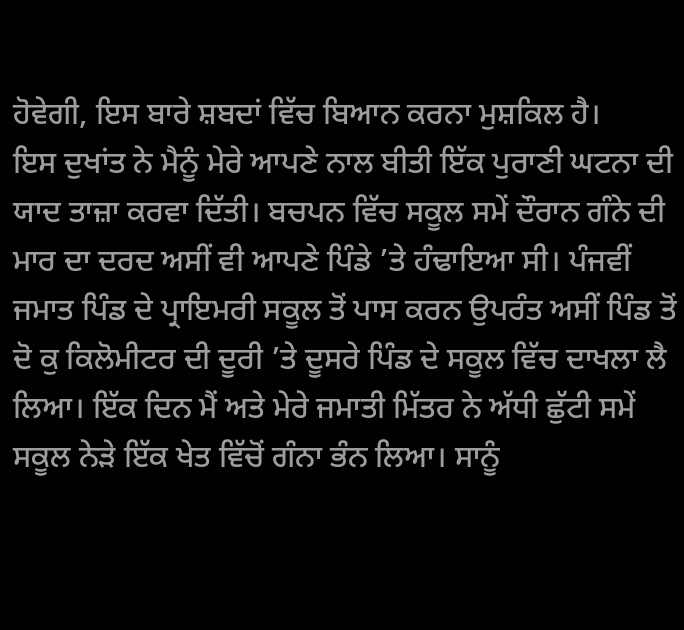ਹੋਵੇਗੀ, ਇਸ ਬਾਰੇ ਸ਼ਬਦਾਂ ਵਿੱਚ ਬਿਆਨ ਕਰਨਾ ਮੁਸ਼ਕਿਲ ਹੈ।
ਇਸ ਦੁਖਾਂਤ ਨੇ ਮੈਨੂੰ ਮੇਰੇ ਆਪਣੇ ਨਾਲ ਬੀਤੀ ਇੱਕ ਪੁਰਾਣੀ ਘਟਨਾ ਦੀ ਯਾਦ ਤਾਜ਼ਾ ਕਰਵਾ ਦਿੱਤੀ। ਬਚਪਨ ਵਿੱਚ ਸਕੂਲ ਸਮੇਂ ਦੌਰਾਨ ਗੰਨੇ ਦੀ ਮਾਰ ਦਾ ਦਰਦ ਅਸੀਂ ਵੀ ਆਪਣੇ ਪਿੰਡੇ ’ਤੇ ਹੰਢਾਇਆ ਸੀ। ਪੰਜਵੀਂ ਜਮਾਤ ਪਿੰਡ ਦੇ ਪ੍ਰਾਇਮਰੀ ਸਕੂਲ ਤੋਂ ਪਾਸ ਕਰਨ ਉਪਰੰਤ ਅਸੀਂ ਪਿੰਡ ਤੋਂ ਦੋ ਕੁ ਕਿਲੋਮੀਟਰ ਦੀ ਦੂਰੀ ’ਤੇ ਦੂਸਰੇ ਪਿੰਡ ਦੇ ਸਕੂਲ ਵਿੱਚ ਦਾਖਲਾ ਲੈ ਲਿਆ। ਇੱਕ ਦਿਨ ਮੈਂ ਅਤੇ ਮੇਰੇ ਜਮਾਤੀ ਮਿੱਤਰ ਨੇ ਅੱਧੀ ਛੁੱਟੀ ਸਮੇਂ ਸਕੂਲ ਨੇੜੇ ਇੱਕ ਖੇਤ ਵਿੱਚੋਂ ਗੰਨਾ ਭੰਨ ਲਿਆ। ਸਾਨੂੰ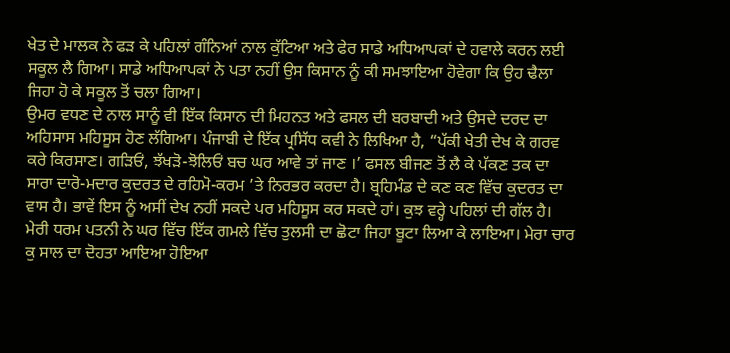ਖੇਤ ਦੇ ਮਾਲਕ ਨੇ ਫੜ ਕੇ ਪਹਿਲਾਂ ਗੰਨਿਆਂ ਨਾਲ ਕੁੱਟਿਆ ਅਤੇ ਫੇਰ ਸਾਡੇ ਅਧਿਆਪਕਾਂ ਦੇ ਹਵਾਲੇ ਕਰਨ ਲਈ ਸਕੂਲ ਲੈ ਗਿਆ। ਸਾਡੇ ਅਧਿਆਪਕਾਂ ਨੇ ਪਤਾ ਨਹੀਂ ਉਸ ਕਿਸਾਨ ਨੂੰ ਕੀ ਸਮਝਾਇਆ ਹੋਵੇਗਾ ਕਿ ਉਹ ਢੈਲਾ ਜਿਹਾ ਹੋ ਕੇ ਸਕੂਲ ਤੋਂ ਚਲਾ ਗਿਆ।
ਉਮਰ ਵਧਣ ਦੇ ਨਾਲ ਸਾਨੂੰ ਵੀ ਇੱਕ ਕਿਸਾਨ ਦੀ ਮਿਹਨਤ ਅਤੇ ਫਸਲ ਦੀ ਬਰਬਾਦੀ ਅਤੇ ਉਸਦੇ ਦਰਦ ਦਾ ਅਹਿਸਾਸ ਮਹਿਸੂਸ ਹੋਣ ਲੱਗਿਆ। ਪੰਜਾਬੀ ਦੇ ਇੱਕ ਪ੍ਰਸਿੱਧ ਕਵੀ ਨੇ ਲਿਖਿਆ ਹੈ, “ਪੱਕੀ ਖੇਤੀ ਦੇਖ ਕੇ ਗਰਵ ਕਰੇ ਕਿਰਸਾਣ। ਗੜਿਓਂ, ਝੱਖੜੋ-ਝੋਲਿਓਂ ਬਚ ਘਰ ਆਵੇ ਤਾਂ ਜਾਣ ।’ ਫਸਲ ਬੀਜਣ ਤੋਂ ਲੈ ਕੇ ਪੱਕਣ ਤਕ ਦਾ ਸਾਰਾ ਦਾਰੋ-ਮਦਾਰ ਕੁਦਰਤ ਦੇ ਰਹਿਮੋ-ਕਰਮ ’ਤੇ ਨਿਰਭਰ ਕਰਦਾ ਹੈ। ਬ੍ਰਹਿਮੰਡ ਦੇ ਕਣ ਕਣ ਵਿੱਚ ਕੁਦਰਤ ਦਾ ਵਾਸ ਹੈ। ਭਾਵੇਂ ਇਸ ਨੂੰ ਅਸੀਂ ਦੇਖ ਨਹੀਂ ਸਕਦੇ ਪਰ ਮਹਿਸੂਸ ਕਰ ਸਕਦੇ ਹਾਂ। ਕੁਝ ਵਰ੍ਹੇ ਪਹਿਲਾਂ ਦੀ ਗੱਲ ਹੈ। ਮੇਰੀ ਧਰਮ ਪਤਨੀ ਨੇ ਘਰ ਵਿੱਚ ਇੱਕ ਗਮਲੇ ਵਿੱਚ ਤੁਲਸੀ ਦਾ ਛੋਟਾ ਜਿਹਾ ਬੂਟਾ ਲਿਆ ਕੇ ਲਾਇਆ। ਮੇਰਾ ਚਾਰ ਕੁ ਸਾਲ ਦਾ ਦੋਹਤਾ ਆਇਆ ਹੋਇਆ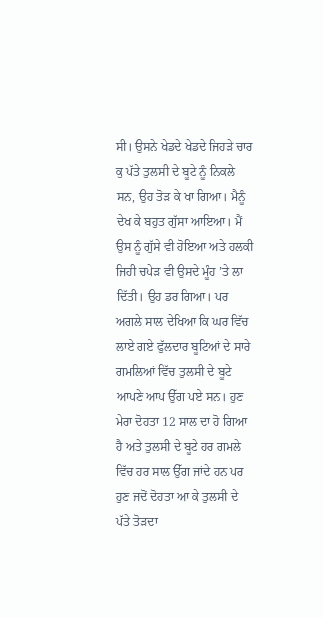ਸੀ। ਉਸਨੇ ਖੇਡਦੇ ਖੇਡਦੇ ਜਿਹੜੇ ਚਾਰ ਕੁ ਪੱਤੇ ਤੁਲਸੀ ਦੇ ਬੂਟੇ ਨੂੰ ਨਿਕਲੇ ਸਨ, ਉਹ ਤੋੜ ਕੇ ਖਾ ਗਿਆ। ਮੈਨੂੰ ਦੇਖ ਕੇ ਬਹੁਤ ਗੁੱਸਾ ਆਇਆ। ਮੈਂ ਉਸ ਨੂੰ ਗੁੱਸੇ ਵੀ ਹੋਇਆ ਅਤੇ ਹਲਕੀ ਜਿਹੀ ਚਪੇੜ ਵੀ ਉਸਦੇ ਮੂੰਹ ’ਤੇ ਲਾ ਦਿੱਤੀ। ਉਹ ਡਰ ਗਿਆ। ਪਰ ਅਗਲੇ ਸਾਲ ਦੇਖਿਆ ਕਿ ਘਰ ਵਿੱਚ ਲਾਏ ਗਏ ਫੁੱਲਦਾਰ ਬੂਟਿਆਂ ਦੇ ਸਾਰੇ ਗਮਲਿਆਂ ਵਿੱਚ ਤੁਲਸੀ ਦੇ ਬੂਟੇ ਆਪਣੇ ਆਪ ਉੱਗ ਪਏ ਸਨ। ਹੁਣ ਮੇਰਾ ਦੋਹਤਾ 12 ਸਾਲ ਦਾ ਹੋ ਗਿਆ ਹੈ ਅਤੇ ਤੁਲਸੀ ਦੇ ਬੂਟੇ ਹਰ ਗਮਲੇ ਵਿੱਚ ਹਰ ਸਾਲ ਉੱਗ ਜਾਂਦੇ ਹਨ ਪਰ ਹੁਣ ਜਦੋਂ ਦੋਹਤਾ ਆ ਕੇ ਤੁਲਸੀ ਦੇ ਪੱਤੇ ਤੋੜਦਾ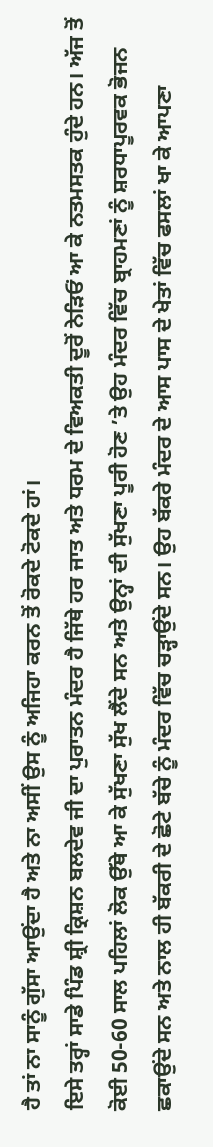ਹੈ ਤਾਂ ਨਾ ਸਾਨੂੰ ਗੁੱਸਾ ਆਉਂਦਾ ਹੈ ਅਤੇ ਨਾ ਅਸੀਂ ਉਸ ਨੂੰ ਅਜਿਹਾ ਕਰਨ ਤੋਂ ਰੋਕਦੇ ਟੋਕਦੇ ਹਾਂ।
ਇਸੇ ਤਰ੍ਹਾਂ ਸਾਡੇ ਪਿੰਡ ਸ਼੍ਰੀ ਕ੍ਰਿਸ਼ਨ ਬਲਦੇਵ ਜੀ ਦਾ ਪੁਰਾਤਨ ਮੰਦਰ ਹੈ ਜਿੱਥੇ ਹਰ ਜਾਤ ਅਤੇ ਧਰਮ ਦੇ ਵਿਅਕਤੀ ਦੂਰੋਂ ਨੇੜਿਓਂ ਆ ਕੇ ਨਤਮਸਤਕ ਹੁੰਦੇ ਹਨ। ਅੱਜ ਤੋਂ ਕੋਈ 50-60 ਸਾਲ ਪਹਿਲਾਂ ਲੋਕ ਉੱਥੇ ਆ ਕੇ ਸੁੱਖਣਾ ਸੁੱਖ ਲੈਂਦੇ ਸਨ ਅਤੇ ਉਨ੍ਹਾਂ ਦੀ ਸੁੱਖਣਾ ਪੂਰੀ ਹੋਣ ’ਤੇ ਉਹ ਮੰਦਰ ਵਿੱਚ ਬ੍ਰਾਹਮਣਾਂ ਨੂੰ ਸ਼ਰਧਾਪੂਰਵਕ ਭੋਜਨ ਛਕਾਉਂਦੇ ਸਨ ਅਤੇ ਨਾਲ ਹੀ ਬੱਕਰੀ ਦੇ ਛੋਟੇ ਬੱਚੇ ਨੂੰ ਮੰਦਰ ਵਿੱਚ ਚੜ੍ਹਾਉਂਦੇ ਸਨ। ਉਹ ਬੱਕਰੇ ਮੰਦਰ ਦੇ ਆਸ ਪਾਸ ਦੇ ਖੇਤਾਂ ਵਿੱਚ ਫਸਲਾਂ ਖਾ ਕੇ ਆਪਣਾ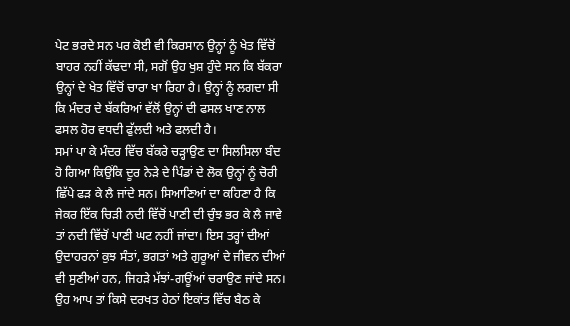ਪੇਟ ਭਰਦੇ ਸਨ ਪਰ ਕੋਈ ਵੀ ਕਿਰਸਾਨ ਉਨ੍ਹਾਂ ਨੂੰ ਖੇਤ ਵਿੱਚੋਂ ਬਾਹਰ ਨਹੀਂ ਕੱਢਦਾ ਸੀ, ਸਗੋਂ ਉਹ ਖੁਸ਼ ਹੁੰਦੇ ਸਨ ਕਿ ਬੱਕਰਾ ਉਨ੍ਹਾਂ ਦੇ ਖੇਤ ਵਿੱਚੋਂ ਚਾਰਾ ਖਾ ਰਿਹਾ ਹੈ। ਉਨ੍ਹਾਂ ਨੂੰ ਲਗਦਾ ਸੀ ਕਿ ਮੰਦਰ ਦੇ ਬੱਕਰਿਆਂ ਵੱਲੋਂ ਉਨ੍ਹਾਂ ਦੀ ਫਸਲ ਖਾਣ ਨਾਲ ਫਸਲ ਹੋਰ ਵਧਦੀ ਫੁੱਲਦੀ ਅਤੇ ਫਲਦੀ ਹੈ।
ਸਮਾਂ ਪਾ ਕੇ ਮੰਦਰ ਵਿੱਚ ਬੱਕਰੇ ਚੜ੍ਹਾਉਣ ਦਾ ਸਿਲਸਿਲਾ ਬੰਦ ਹੋ ਗਿਆ ਕਿਉਂਕਿ ਦੂਰ ਨੇੜੇ ਦੇ ਪਿੰਡਾਂ ਦੇ ਲੋਕ ਉਨ੍ਹਾਂ ਨੂੰ ਚੋਰੀ ਛਿੱਪੇ ਫੜ ਕੇ ਲੈ ਜਾਂਦੇ ਸਨ। ਸਿਆਣਿਆਂ ਦਾ ਕਹਿਣਾ ਹੈ ਕਿ ਜੇਕਰ ਇੱਕ ਚਿੜੀ ਨਦੀ ਵਿੱਚੋਂ ਪਾਣੀ ਦੀ ਚੁੰਝ ਭਰ ਕੇ ਲੈ ਜਾਵੇ ਤਾਂ ਨਦੀ ਵਿੱਚੋਂ ਪਾਣੀ ਘਟ ਨਹੀਂ ਜਾਂਦਾ। ਇਸ ਤਰ੍ਹਾਂ ਦੀਆਂ ਉਦਾਹਰਨਾਂ ਕੁਝ ਸੰਤਾਂ, ਭਗਤਾਂ ਅਤੇ ਗੁਰੂਆਂ ਦੇ ਜੀਵਨ ਦੀਆਂ ਵੀ ਸੁਣੀਆਂ ਹਨ, ਜਿਹੜੇ ਮੱਝਾਂ-ਗਊਂਆਂ ਚਰਾਉਣ ਜਾਂਦੇ ਸਨ। ਉਹ ਆਪ ਤਾਂ ਕਿਸੇ ਦਰਖਤ ਹੇਠਾਂ ਇਕਾਂਤ ਵਿੱਚ ਬੈਠ ਕੇ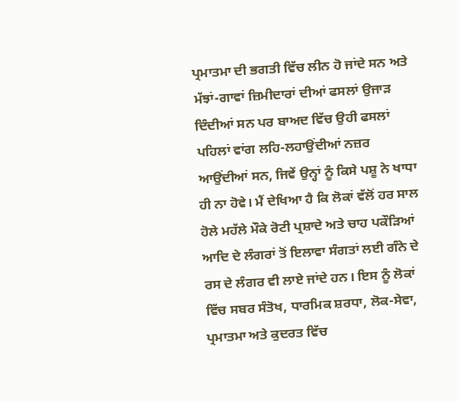ਪ੍ਰਮਾਤਮਾ ਦੀ ਭਗਤੀ ਵਿੱਚ ਲੀਨ ਹੋ ਜਾਂਦੇ ਸਨ ਅਤੇ ਮੱਝਾਂ-ਗਾਵਾਂ ਜ਼ਿਮੀਦਾਰਾਂ ਦੀਆਂ ਫਸਲਾਂ ਉਜਾੜ ਦਿੰਦੀਆਂ ਸਨ ਪਰ ਬਾਅਦ ਵਿੱਚ ਉਹੀ ਫਸਲਾਂ ਪਹਿਲਾਂ ਵਾਂਗ ਲਹਿ-ਲਹਾਉਂਦੀਆਂ ਨਜ਼ਰ ਆਉਂਦੀਆਂ ਸਨ, ਜਿਵੇਂ ਉਨ੍ਹਾਂ ਨੂੰ ਕਿਸੇ ਪਸ਼ੂ ਨੇ ਖਾਧਾ ਹੀ ਨਾ ਹੋਵੇ। ਮੈਂ ਦੇਖਿਆ ਹੈ ਕਿ ਲੋਕਾਂ ਵੱਲੋਂ ਹਰ ਸਾਲ ਹੋਲੇ ਮਹੱਲੇ ਮੌਕੇ ਰੋਟੀ ਪ੍ਰਸ਼ਾਦੇ ਅਤੇ ਚਾਹ ਪਕੌੜਿਆਂ ਆਦਿ ਦੇ ਲੰਗਰਾਂ ਤੋਂ ਇਲਾਵਾ ਸੰਗਤਾਂ ਲਈ ਗੰਨੇ ਦੇ ਰਸ ਦੇ ਲੰਗਰ ਵੀ ਲਾਏ ਜਾਂਦੇ ਹਨ। ਇਸ ਨੂੰ ਲੋਕਾਂ ਵਿੱਚ ਸਬਰ ਸੰਤੋਖ, ਧਾਰਮਿਕ ਸ਼ਰਧਾ, ਲੋਕ-ਸੇਵਾ, ਪ੍ਰਮਾਤਮਾ ਅਤੇ ਕੁਦਰਤ ਵਿੱਚ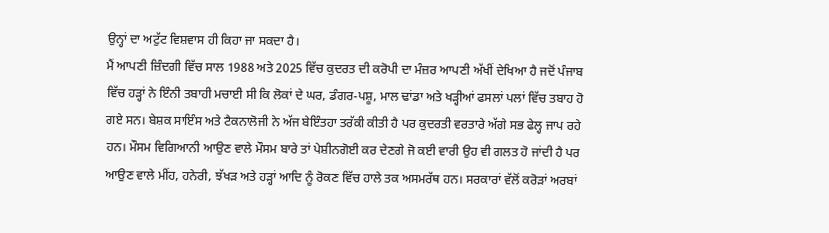ਉਨ੍ਹਾਂ ਦਾ ਅਟੁੱਟ ਵਿਸ਼ਵਾਸ ਹੀ ਕਿਹਾ ਜਾ ਸਕਦਾ ਹੈ।
ਮੈਂ ਆਪਣੀ ਜ਼ਿੰਦਗੀ ਵਿੱਚ ਸਾਲ 1988 ਅਤੇ 2025 ਵਿੱਚ ਕੁਦਰਤ ਦੀ ਕਰੋਪੀ ਦਾ ਮੰਜ਼ਰ ਆਪਣੀ ਅੱਖੀਂ ਦੇਖਿਆ ਹੈ ਜਦੋਂ ਪੰਜਾਬ ਵਿੱਚ ਹੜ੍ਹਾਂ ਨੇ ਇੰਨੀ ਤਬਾਹੀ ਮਚਾਈ ਸੀ ਕਿ ਲੋਕਾਂ ਦੇ ਘਰ, ਡੰਗਰ-ਪਸ਼ੂ, ਮਾਲ ਢਾਂਡਾ ਅਤੇ ਖੜ੍ਹੀਆਂ ਫਸਲਾਂ ਪਲਾਂ ਵਿੱਚ ਤਬਾਹ ਹੋ ਗਏ ਸਨ। ਬੇਸ਼ਕ ਸਾਇੰਸ ਅਤੇ ਟੈਕਨਾਲੋਜੀ ਨੇ ਅੱਜ ਬੇਇੰਤਹਾ ਤਰੱਕੀ ਕੀਤੀ ਹੈ ਪਰ ਕੁਦਰਤੀ ਵਰਤਾਰੇ ਅੱਗੇ ਸਭ ਫੇਲ੍ਹ ਜਾਪ ਰਹੇ ਹਨ। ਮੌਸਮ ਵਿਗਿਆਨੀ ਆਉਣ ਵਾਲੇ ਮੌਸਮ ਬਾਰੇ ਤਾਂ ਪੇਸ਼ੀਨਗੋਈ ਕਰ ਦੇਣਗੇ ਜੋ ਕਈ ਵਾਰੀ ਉਹ ਵੀ ਗਲਤ ਹੋ ਜਾਂਦੀ ਹੈ ਪਰ ਆਉਣ ਵਾਲੇ ਮੀਂਹ, ਹਨੇਰੀ, ਝੱਖੜ ਅਤੇ ਹੜ੍ਹਾਂ ਆਦਿ ਨੂੰ ਰੋਕਣ ਵਿੱਚ ਹਾਲੇ ਤਕ ਅਸਮਰੱਥ ਹਨ। ਸਰਕਾਰਾਂ ਵੱਲੋਂ ਕਰੋੜਾਂ ਅਰਬਾਂ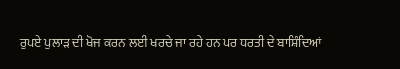ਰੁਪਏ ਪੁਲਾੜ ਦੀ ਖੋਜ ਕਰਨ ਲਈ ਖਰਚੇ ਜਾ ਰਹੇ ਹਨ ਪਰ ਧਰਤੀ ਦੇ ਬਾਸ਼ਿੰਦਿਆਂ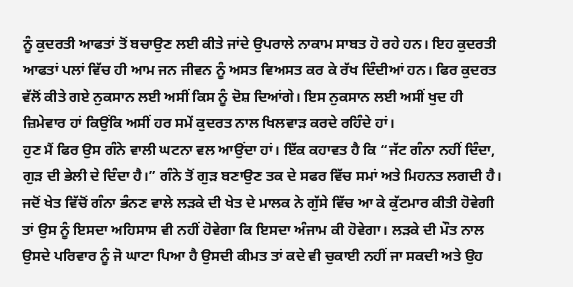ਨੂੰ ਕੁਦਰਤੀ ਆਫਤਾਂ ਤੋਂ ਬਚਾਉਣ ਲਈ ਕੀਤੇ ਜਾਂਦੇ ਉਪਰਾਲੇ ਨਾਕਾਮ ਸਾਬਤ ਹੋ ਰਹੇ ਹਨ। ਇਹ ਕੁਦਰਤੀ ਆਫਤਾਂ ਪਲਾਂ ਵਿੱਚ ਹੀ ਆਮ ਜਨ ਜੀਵਨ ਨੂੰ ਅਸਤ ਵਿਅਸਤ ਕਰ ਕੇ ਰੱਖ ਦਿੰਦੀਆਂ ਹਨ। ਫਿਰ ਕੁਦਰਤ ਵੱਲੋਂ ਕੀਤੇ ਗਏ ਨੁਕਸਾਨ ਲਈ ਅਸੀਂ ਕਿਸ ਨੂੰ ਦੋਸ਼ ਦਿਆਂਗੇ। ਇਸ ਨੁਕਸਾਨ ਲਈ ਅਸੀਂ ਖੁਦ ਹੀ ਜ਼ਿਮੇਵਾਰ ਹਾਂ ਕਿਉਂਕਿ ਅਸੀਂ ਹਰ ਸਮੇਂ ਕੁਦਰਤ ਨਾਲ ਖਿਲਵਾੜ ਕਰਦੇ ਰਹਿੰਦੇ ਹਾਂ।
ਹੁਣ ਮੈਂ ਫਿਰ ਉਸ ਗੰਨੇ ਵਾਲੀ ਘਟਨਾ ਵਲ ਆਉਂਦਾ ਹਾਂ। ਇੱਕ ਕਹਾਵਤ ਹੈ ਕਿ “ਜੱਟ ਗੰਨਾ ਨਹੀਂ ਦਿੰਦਾ, ਗੁੜ ਦੀ ਭੇਲੀ ਦੇ ਦਿੰਦਾ ਹੈ।” ਗੰਨੇ ਤੋਂ ਗੁੜ ਬਣਾਉਣ ਤਕ ਦੇ ਸਫਰ ਵਿੱਚ ਸਮਾਂ ਅਤੇ ਮਿਹਨਤ ਲਗਦੀ ਹੈ। ਜਦੋਂ ਖੇਤ ਵਿੱਚੋਂ ਗੰਨਾ ਭੰਨਣ ਵਾਲੇ ਲੜਕੇ ਦੀ ਖੇਤ ਦੇ ਮਾਲਕ ਨੇ ਗੁੱਸੇ ਵਿੱਚ ਆ ਕੇ ਕੁੱਟਮਾਰ ਕੀਤੀ ਹੋਵੇਗੀ ਤਾਂ ਉਸ ਨੂੰ ਇਸਦਾ ਅਹਿਸਾਸ ਵੀ ਨਹੀਂ ਹੋਵੇਗਾ ਕਿ ਇਸਦਾ ਅੰਜਾਮ ਕੀ ਹੋਵੇਗਾ। ਲੜਕੇ ਦੀ ਮੌਤ ਨਾਲ ਉਸਦੇ ਪਰਿਵਾਰ ਨੂੰ ਜੋ ਘਾਟਾ ਪਿਆ ਹੈ ਉਸਦੀ ਕੀਮਤ ਤਾਂ ਕਦੇ ਵੀ ਚੁਕਾਈ ਨਹੀਂ ਜਾ ਸਕਦੀ ਅਤੇ ਉਹ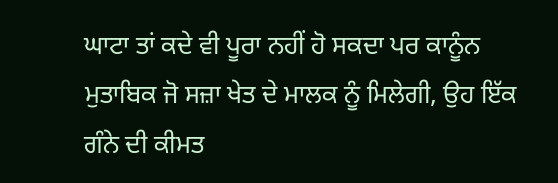ਘਾਟਾ ਤਾਂ ਕਦੇ ਵੀ ਪੂਰਾ ਨਹੀਂ ਹੋ ਸਕਦਾ ਪਰ ਕਾਨੂੰਨ ਮੁਤਾਬਿਕ ਜੋ ਸਜ਼ਾ ਖੇਤ ਦੇ ਮਾਲਕ ਨੂੰ ਮਿਲੇਗੀ, ਉਹ ਇੱਕ ਗੰਨੇ ਦੀ ਕੀਮਤ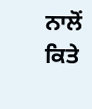ਨਾਲੋਂ ਕਿਤੇ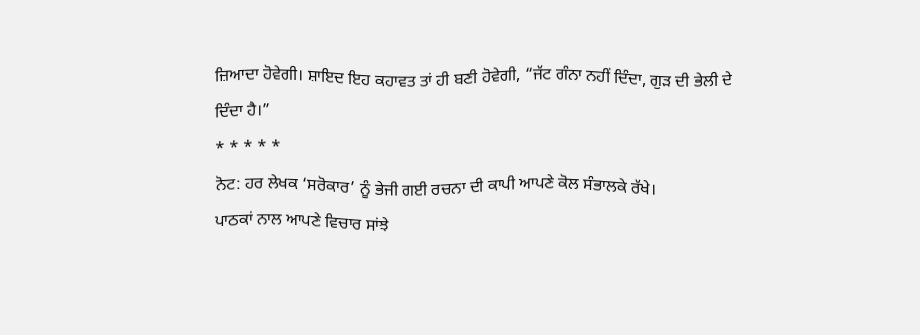ਜ਼ਿਆਦਾ ਹੋਵੇਗੀ। ਸ਼ਾਇਦ ਇਹ ਕਹਾਵਤ ਤਾਂ ਹੀ ਬਣੀ ਹੋਵੇਗੀ, “ਜੱਟ ਗੰਨਾ ਨਹੀਂ ਦਿੰਦਾ, ਗੁੜ ਦੀ ਭੇਲੀ ਦੇ ਦਿੰਦਾ ਹੈ।”
* * * * *
ਨੋਟ: ਹਰ ਲੇਖਕ ‘ਸਰੋਕਾਰ’ ਨੂੰ ਭੇਜੀ ਗਈ ਰਚਨਾ ਦੀ ਕਾਪੀ ਆਪਣੇ ਕੋਲ ਸੰਭਾਲਕੇ ਰੱਖੇ।
ਪਾਠਕਾਂ ਨਾਲ ਆਪਣੇ ਵਿਚਾਰ ਸਾਂਝੇ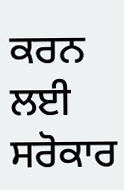ਕਰਨ ਲਈ ਸਰੋਕਾਰ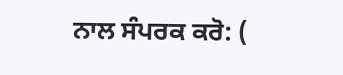ਨਾਲ ਸੰਪਰਕ ਕਰੋ: (